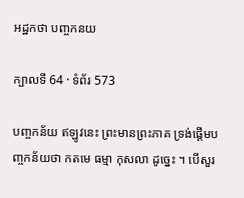អដ្ឋកថា បញ្ចកនយ

ក្បាលទី 64 · ទំព័រ 573

បញ្ចកន័យ ឥឡូវនេះ ព្រះមានព្រះភាគ ទ្រង់ផ្តើមបញ្ចកន័យថា កតមេ ធម្មា កុសលា ដូច្នេះ ។ បើសួរ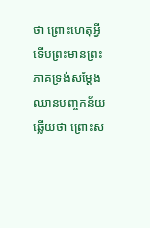ថា ព្រោះហេតុអ្វី ទើបព្រះមានព្រះភាគទ្រង់សម្តែងឈានបញ្ចកន័យ ឆ្លើយថា ព្រោះស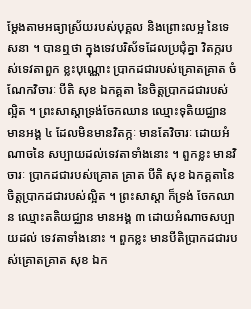ម្តែងតាមអធ្យាស្រ័យរបស់បុគ្គល និងព្រោះលម្អ នៃទេសនា ។ បានឮថា ក្នុងទេវបរិស័ទដែលប្រជុំគ្នា វិតក្ករបស់ទេវតាពួក ខ្លះបុណ្ណោះ ប្រាកដជារបស់គ្រោតគ្រាត ចំណែកវិចារៈ បីតិ សុខ ឯកគ្គតា នៃចិត្តប្រាកដជារបស់ល្អិត ។ ព្រះសាស្តាទ្រង់ចែកឈាន ឈ្មោះទុតិយជ្ឈាន មានអង្គ ៤ ដែលមិនមានវិតក្កៈ មានតែវិចារៈ ដោយអំណាចនៃ សប្បាយដល់ទេវតាទាំងនោះ ។ ពួកខ្លះ មានវិចារៈ ប្រាកដជារបស់គ្រោត គ្រាត បីតិ សុខ ឯកគ្គតានៃចិត្តប្រាកដជារបស់ល្អិត ។ ព្រះសាស្តា ក៏ទ្រង់ ចែកឈាន ឈ្មោះតតិយជ្ឈាន មានអង្គ ៣ ដោយអំណាចសប្បាយដល់ ទេវតាទាំងនោះ ។ ពួកខ្លះ មានបីតិប្រាកដជារបស់គ្រោតគ្រាត សុខ ឯក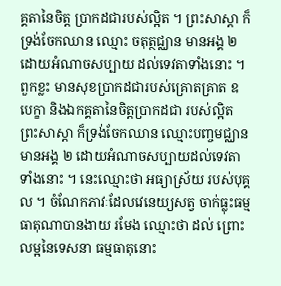គ្គតានៃចិត្ត ប្រាកដជារបស់ល្អិត ។ ព្រះសាស្តា ក៏ទ្រង់ចែកឈាន ឈ្មោះ ចតុត្ថជ្ឈាន មានអង្គ ២ ដោយអំណាចសប្បាយ ដល់ទេវតាទាំងនោះ ។ ពួកខ្លះ មានសុខប្រាកដជារបស់គ្រោតគ្រាត ឧបេក្ខា និងឯកគ្គតានៃចិត្តប្រាកដជា របស់ល្អិត ព្រះសាស្តា ក៏ទ្រង់ចែកឈាន ឈ្មោះបញ្ចមជ្ឈាន មានអង្គ ២ ដោយអំណាចសប្បាយដល់ទេវតាទាំងនោះ ។ នេះឈ្មោះថា អធ្យាស្រ័យ របស់បុគ្គល ។ ចំណែកភាវៈដែលវេនេយ្យសត្វ ចាក់ធ្លុះធម្មធាតុណាបានងាយ រមែង ឈ្មោះថា ដល់ ព្រោះលម្អនៃទេសនា ធម្មធាតុនោះ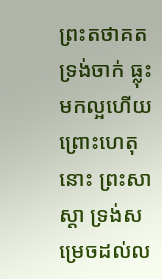ព្រះតថាគតទ្រង់ចាក់ ធ្លុះមកល្អហើយ ព្រោះហេតុនោះ ព្រះសាស្តា ទ្រង់សម្រេចដល់ល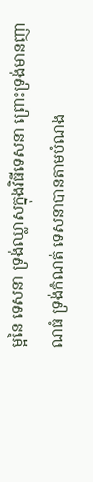ម្អនៃ ទេសនា ទ្រង់ឈ្លាសក្នុងវិធីទេសនា ព្រោះទ្រង់មានញាណធំ ទ្រង់កំណត់ ទេសនាបានតាមបំណង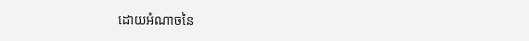ដោយអំណាចនៃ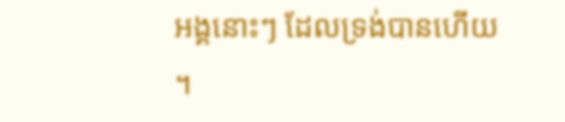អង្គនោះៗ ដែលទ្រង់បានហើយ ។